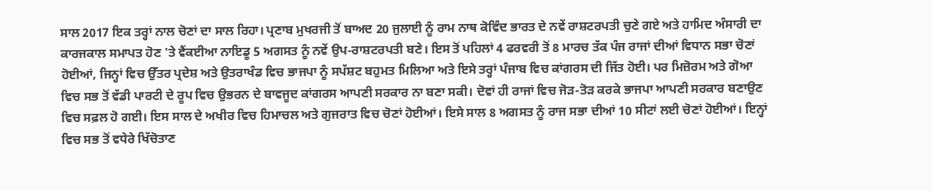ਸਾਲ 2017 ਇਕ ਤਰ੍ਹਾਂ ਨਾਲ ਚੋਣਾਂ ਦਾ ਸਾਲ ਰਿਹਾ। ਪ੍ਰਣਾਬ ਮੁਖਰਜੀ ਤੋਂ ਬਾਅਦ 20 ਜੁਲਾਈ ਨੂੰ ਰਾਮ ਨਾਥ ਕੋਵਿੰਦ ਭਾਰਤ ਦੇ ਨਵੇਂ ਰਾਸ਼ਟਰਪਤੀ ਚੁਣੇ ਗਏ ਅਤੇ ਹਾਮਿਦ ਅੰਸਾਰੀ ਦਾ ਕਾਰਜਕਾਲ ਸਮਾਪਤ ਹੋਣ 'ਤੇ ਵੈਂਕਈਆ ਨਾਇਡੂ 5 ਅਗਸਤ ਨੂੰ ਨਵੇਂ ਉਪ-ਰਾਸ਼ਟਰਪਤੀ ਬਣੇ। ਇਸ ਤੋਂ ਪਹਿਲਾਂ 4 ਫਰਵਰੀ ਤੋਂ 8 ਮਾਰਚ ਤੱਕ ਪੰਜ ਰਾਜਾਂ ਦੀਆਂ ਵਿਧਾਨ ਸਭਾ ਚੋਣਾਂ ਹੋਈਆਂ, ਜਿਨ੍ਹਾਂ ਵਿਚ ਉੱਤਰ ਪ੍ਰਦੇਸ਼ ਅਤੇ ਉਤਰਾਖੰਡ ਵਿਚ ਭਾਜਪਾ ਨੂੰ ਸਪੱਸ਼ਟ ਬਹੁਮਤ ਮਿਲਿਆ ਅਤੇ ਇਸੇ ਤਰ੍ਹਾਂ ਪੰਜਾਬ ਵਿਚ ਕਾਂਗਰਸ ਦੀ ਜਿੱਤ ਹੋਈ। ਪਰ ਮਿਜ਼ੋਰਮ ਅਤੇ ਗੋਆ ਵਿਚ ਸਭ ਤੋਂ ਵੱਡੀ ਪਾਰਟੀ ਦੇ ਰੂਪ ਵਿਚ ਉਭਰਨ ਦੇ ਬਾਵਜੂਦ ਕਾਂਗਰਸ ਆਪਣੀ ਸਰਕਾਰ ਨਾ ਬਣਾ ਸਕੀ। ਦੋਵਾਂ ਹੀ ਰਾਜਾਂ ਵਿਚ ਜੋੜ-ਤੋੜ ਕਰਕੇ ਭਾਜਪਾ ਆਪਣੀ ਸਰਕਾਰ ਬਣਾਉਣ ਵਿਚ ਸਫ਼ਲ ਹੋ ਗਈ। ਇਸ ਸਾਲ ਦੇ ਅਖੀਰ ਵਿਚ ਹਿਮਾਚਲ ਅਤੇ ਗੁਜਰਾਤ ਵਿਚ ਚੋਣਾਂ ਹੋਈਆਂ। ਇਸੇ ਸਾਲ 8 ਅਗਸਤ ਨੂੰ ਰਾਜ ਸਭਾ ਦੀਆਂ 10 ਸੀਟਾਂ ਲਈ ਚੋਣਾਂ ਹੋਈਆਂ। ਇਨ੍ਹਾਂ ਵਿਚ ਸਭ ਤੋਂ ਵਧੇਰੇ ਖਿੱਚੋਤਾਣ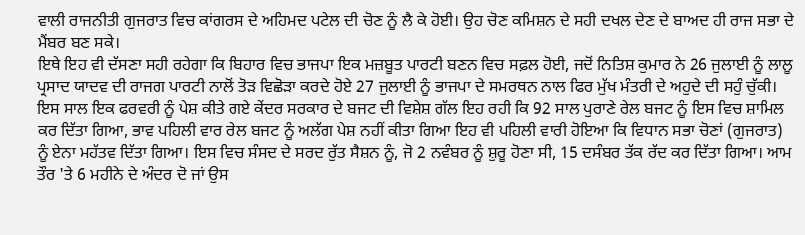ਵਾਲੀ ਰਾਜਨੀਤੀ ਗੁਜਰਾਤ ਵਿਚ ਕਾਂਗਰਸ ਦੇ ਅਹਿਮਦ ਪਟੇਲ ਦੀ ਚੋਣ ਨੂੰ ਲੈ ਕੇ ਹੋਈ। ਉਹ ਚੋਣ ਕਮਿਸ਼ਨ ਦੇ ਸਹੀ ਦਖਲ ਦੇਣ ਦੇ ਬਾਅਦ ਹੀ ਰਾਜ ਸਭਾ ਦੇ ਮੈਂਬਰ ਬਣ ਸਕੇ।
ਇਥੇ ਇਹ ਵੀ ਦੱਸਣਾ ਸਹੀ ਰਹੇਗਾ ਕਿ ਬਿਹਾਰ ਵਿਚ ਭਾਜਪਾ ਇਕ ਮਜ਼ਬੂਤ ਪਾਰਟੀ ਬਣਨ ਵਿਚ ਸਫ਼ਲ ਹੋਈ, ਜਦੋਂ ਨਿਤਿਸ਼ ਕੁਮਾਰ ਨੇ 26 ਜੁਲਾਈ ਨੂੰ ਲਾਲੂ ਪ੍ਰਸਾਦ ਯਾਦਵ ਦੀ ਰਾਜਗ ਪਾਰਟੀ ਨਾਲੋਂ ਤੋੜ ਵਿਛੋੜਾ ਕਰਦੇ ਹੋਏ 27 ਜੁਲਾਈ ਨੂੰ ਭਾਜਪਾ ਦੇ ਸਮਰਥਨ ਨਾਲ ਫਿਰ ਮੁੱਖ ਮੰਤਰੀ ਦੇ ਅਹੁਦੇ ਦੀ ਸਹੁੰ ਚੁੱਕੀ। ਇਸ ਸਾਲ ਇਕ ਫਰਵਰੀ ਨੂੰ ਪੇਸ਼ ਕੀਤੇ ਗਏ ਕੇਂਦਰ ਸਰਕਾਰ ਦੇ ਬਜਟ ਦੀ ਵਿਸ਼ੇਸ਼ ਗੱਲ ਇਹ ਰਹੀ ਕਿ 92 ਸਾਲ ਪੁਰਾਣੇ ਰੇਲ ਬਜਟ ਨੂੰ ਇਸ ਵਿਚ ਸ਼ਾਮਿਲ ਕਰ ਦਿੱਤਾ ਗਿਆ, ਭਾਵ ਪਹਿਲੀ ਵਾਰ ਰੇਲ ਬਜਟ ਨੂੰ ਅਲੱਗ ਪੇਸ਼ ਨਹੀਂ ਕੀਤਾ ਗਿਆ ਇਹ ਵੀ ਪਹਿਲੀ ਵਾਰੀ ਹੋਇਆ ਕਿ ਵਿਧਾਨ ਸਭਾ ਚੋਣਾਂ (ਗੁਜਰਾਤ) ਨੂੰ ਏਨਾ ਮਹੱਤਵ ਦਿੱਤਾ ਗਿਆ। ਇਸ ਵਿਚ ਸੰਸਦ ਦੇ ਸਰਦ ਰੁੱਤ ਸੈਸ਼ਨ ਨੂੰ, ਜੋ 2 ਨਵੰਬਰ ਨੂੰ ਸ਼ੁਰੂ ਹੋਣਾ ਸੀ, 15 ਦਸੰਬਰ ਤੱਕ ਰੱਦ ਕਰ ਦਿੱਤਾ ਗਿਆ। ਆਮ ਤੌਰ 'ਤੇ 6 ਮਹੀਨੇ ਦੇ ਅੰਦਰ ਦੋ ਜਾਂ ਉਸ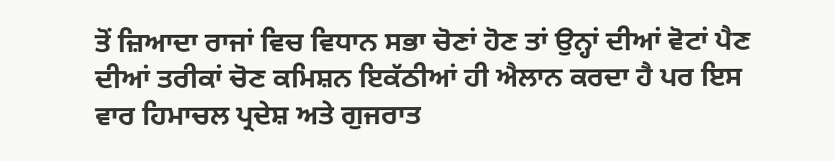ਤੋਂ ਜ਼ਿਆਦਾ ਰਾਜਾਂ ਵਿਚ ਵਿਧਾਨ ਸਭਾ ਚੋਣਾਂ ਹੋਣ ਤਾਂ ਉਨ੍ਹਾਂ ਦੀਆਂ ਵੋਟਾਂ ਪੈਣ ਦੀਆਂ ਤਰੀਕਾਂ ਚੋਣ ਕਮਿਸ਼ਨ ਇਕੱਠੀਆਂ ਹੀ ਐਲਾਨ ਕਰਦਾ ਹੈ ਪਰ ਇਸ ਵਾਰ ਹਿਮਾਚਲ ਪ੍ਰਦੇਸ਼ ਅਤੇ ਗੁਜਰਾਤ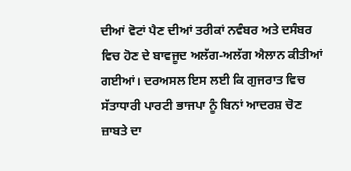ਦੀਆਂ ਵੋਟਾਂ ਪੈਣ ਦੀਆਂ ਤਰੀਕਾਂ ਨਵੰਬਰ ਅਤੇ ਦਸੰਬਰ ਵਿਚ ਹੋਣ ਦੇ ਬਾਵਜੂਦ ਅਲੱਗ-ਅਲੱਗ ਐਲਾਨ ਕੀਤੀਆਂ ਗਈਆਂ। ਦਰਅਸਲ ਇਸ ਲਈ ਕਿ ਗੁਜਰਾਤ ਵਿਚ ਸੱਤਾਧਾਰੀ ਪਾਰਟੀ ਭਾਜਪਾ ਨੂੰ ਬਿਨਾਂ ਆਦਰਸ਼ ਚੋਣ ਜ਼ਾਬਤੇ ਦਾ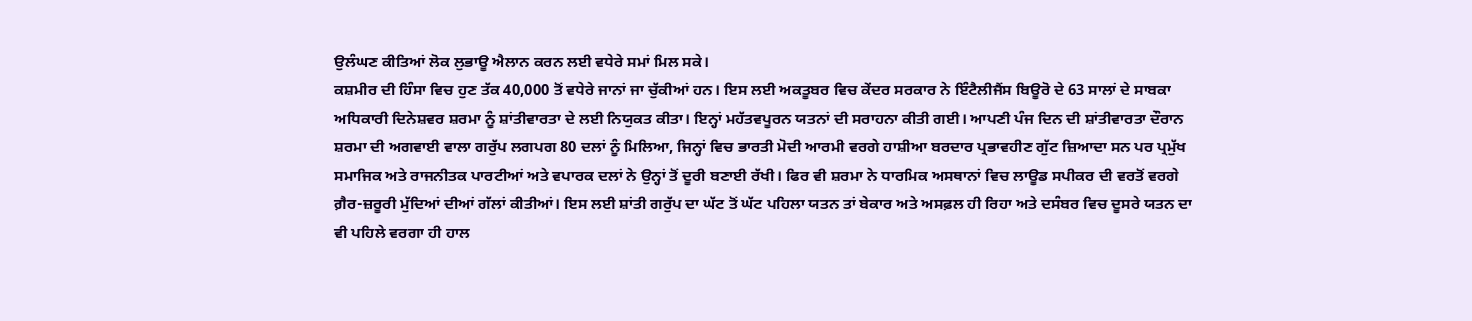ਉਲੰਘਣ ਕੀਤਿਆਂ ਲੋਕ ਲੁਭਾਊ ਐਲਾਨ ਕਰਨ ਲਈ ਵਧੇਰੇ ਸਮਾਂ ਮਿਲ ਸਕੇ।
ਕਸ਼ਮੀਰ ਦੀ ਹਿੰਸਾ ਵਿਚ ਹੁਣ ਤੱਕ 40,000 ਤੋਂ ਵਧੇਰੇ ਜਾਨਾਂ ਜਾ ਚੁੱਕੀਆਂ ਹਨ। ਇਸ ਲਈ ਅਕਤੂਬਰ ਵਿਚ ਕੇਂਦਰ ਸਰਕਾਰ ਨੇ ਇੰਟੈਲੀਜੈਂਸ ਬਿਊਰੋ ਦੇ 63 ਸਾਲਾਂ ਦੇ ਸਾਬਕਾ ਅਧਿਕਾਰੀ ਦਿਨੇਸ਼ਵਰ ਸ਼ਰਮਾ ਨੂੰ ਸ਼ਾਂਤੀਵਾਰਤਾ ਦੇ ਲਈ ਨਿਯੁਕਤ ਕੀਤਾ। ਇਨ੍ਹਾਂ ਮਹੱਤਵਪੂਰਨ ਯਤਨਾਂ ਦੀ ਸਰਾਹਨਾ ਕੀਤੀ ਗਈ। ਆਪਣੀ ਪੰਜ ਦਿਨ ਦੀ ਸ਼ਾਂਤੀਵਾਰਤਾ ਦੌਰਾਨ ਸ਼ਰਮਾ ਦੀ ਅਗਵਾਈ ਵਾਲਾ ਗਰੁੱਪ ਲਗਪਗ 80 ਦਲਾਂ ਨੂੰ ਮਿਲਿਆ, ਜਿਨ੍ਹਾਂ ਵਿਚ ਭਾਰਤੀ ਮੋਦੀ ਆਰਮੀ ਵਰਗੇ ਹਾਸ਼ੀਆ ਬਰਦਾਰ ਪ੍ਰਭਾਵਹੀਣ ਗੁੱਟ ਜ਼ਿਆਦਾ ਸਨ ਪਰ ਪ੍ਰਮੁੱਖ ਸਮਾਜਿਕ ਅਤੇ ਰਾਜਨੀਤਕ ਪਾਰਟੀਆਂ ਅਤੇ ਵਪਾਰਕ ਦਲਾਂ ਨੇ ਉਨ੍ਹਾਂ ਤੋਂ ਦੂਰੀ ਬਣਾਈ ਰੱਖੀ। ਫਿਰ ਵੀ ਸ਼ਰਮਾ ਨੇ ਧਾਰਮਿਕ ਅਸਥਾਨਾਂ ਵਿਚ ਲਾਊਡ ਸਪੀਕਰ ਦੀ ਵਰਤੋਂ ਵਰਗੇ ਗ਼ੈਰ-ਜ਼ਰੂਰੀ ਮੁੱਦਿਆਂ ਦੀਆਂ ਗੱਲਾਂ ਕੀਤੀਆਂ। ਇਸ ਲਈ ਸ਼ਾਂਤੀ ਗਰੁੱਪ ਦਾ ਘੱਟ ਤੋਂ ਘੱਟ ਪਹਿਲਾ ਯਤਨ ਤਾਂ ਬੇਕਾਰ ਅਤੇ ਅਸਫ਼ਲ ਹੀ ਰਿਹਾ ਅਤੇ ਦਸੰਬਰ ਵਿਚ ਦੂਸਰੇ ਯਤਨ ਦਾ ਵੀ ਪਹਿਲੇ ਵਰਗਾ ਹੀ ਹਾਲ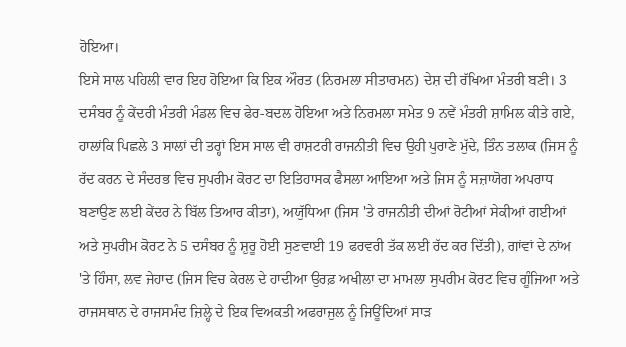ਹੋਇਆ।
ਇਸੇ ਸਾਲ ਪਹਿਲੀ ਵਾਰ ਇਹ ਹੋਇਆ ਕਿ ਇਕ ਔਰਤ (ਨਿਰਮਲਾ ਸੀਤਾਰਮਨ) ਦੇਸ਼ ਦੀ ਰੱਖਿਆ ਮੰਤਰੀ ਬਣੀ। 3 ਦਸੰਬਰ ਨੂੰ ਕੇਂਦਰੀ ਮੰਤਰੀ ਮੰਡਲ ਵਿਚ ਫੇਰ-ਬਦਲ ਹੋਇਆ ਅਤੇ ਨਿਰਮਲਾ ਸਮੇਤ 9 ਨਵੇਂ ਮੰਤਰੀ ਸ਼ਾਮਿਲ ਕੀਤੇ ਗਏ, ਹਾਲਾਂਕਿ ਪਿਛਲੇ 3 ਸਾਲਾਂ ਦੀ ਤਰ੍ਹਾਂ ਇਸ ਸਾਲ ਵੀ ਰਾਸ਼ਟਰੀ ਰਾਜਨੀਤੀ ਵਿਚ ਉਹੀ ਪੁਰਾਣੇ ਮੁੱਦੇ, ਤਿੰਨ ਤਲਾਕ (ਜਿਸ ਨੂੰ ਰੱਦ ਕਰਨ ਦੇ ਸੰਦਰਭ ਵਿਚ ਸੁਪਰੀਮ ਕੋਰਟ ਦਾ ਇਤਿਹਾਸਕ ਫੈਸਲਾ ਆਇਆ ਅਤੇ ਜਿਸ ਨੂੰ ਸਜ਼ਾਯੋਗ ਅਪਰਾਧ ਬਣਾਉਣ ਲਈ ਕੇਂਦਰ ਨੇ ਬਿੱਲ ਤਿਆਰ ਕੀਤਾ), ਅਯੁੱਧਿਆ (ਜਿਸ 'ਤੇ ਰਾਜਨੀਤੀ ਦੀਆਂ ਰੋਟੀਆਂ ਸੇਕੀਆਂ ਗਈਆਂ ਅਤੇ ਸੁਪਰੀਮ ਕੋਰਟ ਨੇ 5 ਦਸੰਬਰ ਨੂੰ ਸ਼ੁਰੂ ਹੋਈ ਸੁਣਵਾਈ 19 ਫਰਵਰੀ ਤੱਕ ਲਈ ਰੱਦ ਕਰ ਦਿੱਤੀ), ਗਾਂਵਾਂ ਦੇ ਨਾਂਅ 'ਤੇ ਹਿੰਸਾ, ਲਵ ਜੇਹਾਦ (ਜਿਸ ਵਿਚ ਕੇਰਲ ਦੇ ਹਾਦੀਆ ਉਰਫ਼ ਅਖੀਲਾ ਦਾ ਮਾਮਲਾ ਸੁਪਰੀਮ ਕੋਰਟ ਵਿਚ ਗੂੰਜਿਆ ਅਤੇ ਰਾਜਸਥਾਨ ਦੇ ਰਾਜਸਮੰਦ ਜ਼ਿਲ੍ਹੇ ਦੇ ਇਕ ਵਿਅਕਤੀ ਅਫਰਾਜੁਲ ਨੂੰ ਜਿਊਂਦਿਆਂ ਸਾੜ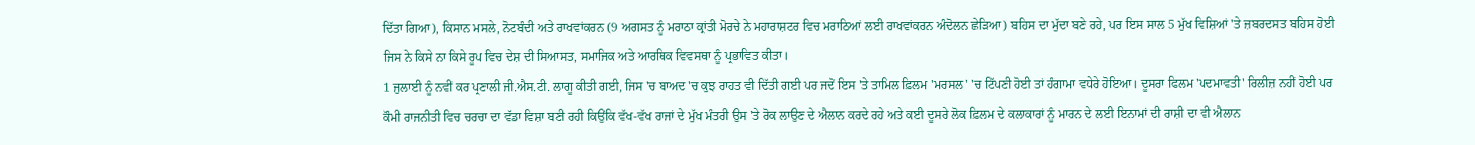ਦਿੱਤਾ ਗਿਆ), ਕਿਸਾਨ ਮਸਲੇ, ਨੋਟਬੰਦੀ ਅਤੇ ਰਾਖਵਾਂਕਰਨ (9 ਅਗਸਤ ਨੂੰ ਮਰਾਠਾ ਕ੍ਰਾਂਤੀ ਮੋਰਚੇ ਨੇ ਮਹਾਰਾਸ਼ਟਰ ਵਿਚ ਮਰਾਠਿਆਂ ਲਈ ਰਾਖਵਾਂਕਰਨ ਅੰਦੋਲਨ ਛੇੜਿਆ) ਬਹਿਸ ਦਾ ਮੁੱਦਾ ਬਣੇ ਰਹੇ, ਪਰ ਇਸ ਸਾਲ 5 ਮੁੱਖ ਵਿਸ਼ਿਆਂ 'ਤੇ ਜ਼ਬਰਦਸਤ ਬਹਿਸ ਹੋਈ ਜਿਸ ਨੇ ਕਿਸੇ ਨਾ ਕਿਸੇ ਰੂਪ ਵਿਚ ਦੇਸ਼ ਦੀ ਸਿਆਸਤ, ਸਮਾਜਿਕ ਅਤੇ ਆਰਥਿਕ ਵਿਵਸਥਾ ਨੂੰ ਪ੍ਰਭਾਵਿਤ ਕੀਤਾ।
1 ਜੁਲਾਈ ਨੂੰ ਨਵੀਂ ਕਰ ਪ੍ਰਣਾਲੀ ਜੀ.ਐਸ.ਟੀ. ਲਾਗੂ ਕੀਤੀ ਗਈ, ਜਿਸ 'ਚ ਬਾਅਦ 'ਚ ਕੁਝ ਰਾਹਤ ਵੀ ਦਿੱਤੀ ਗਈ ਪਰ ਜਦੋਂ ਇਸ 'ਤੇ ਤਾਮਿਲ ਫ਼ਿਲਮ 'ਮਰਸਲ' 'ਚ ਟਿੱਪਣੀ ਹੋਈ ਤਾਂ ਹੰਗਾਮਾ ਵਧੇਰੇ ਹੋਇਆ। ਦੂਸਰਾ ਫਿਲਮ 'ਪਦਮਾਵਤੀ' ਰਿਲੀਜ਼ ਨਹੀਂ ਹੋਈ ਪਰ ਕੌਮੀ ਰਾਜਨੀਤੀ ਵਿਚ ਚਰਚਾ ਦਾ ਵੱਡਾ ਵਿਸ਼ਾ ਬਣੀ ਰਹੀ ਕਿਉਂਕਿ ਵੱਖ-ਵੱਖ ਰਾਜਾਂ ਦੇ ਮੁੱਖ ਮੰਤਰੀ ਉਸ 'ਤੇ ਰੋਕ ਲਾਉਣ ਦੇ ਐਲਾਨ ਕਰਦੇ ਰਹੇ ਅਤੇ ਕਈ ਦੂਸਰੇ ਲੋਕ ਫ਼ਿਲਮ ਦੇ ਕਲਾਕਾਰਾਂ ਨੂੰ ਮਾਰਨ ਦੇ ਲਈ ਇਨਾਮਾਂ ਦੀ ਰਾਸ਼ੀ ਦਾ ਵੀ ਐਲਾਨ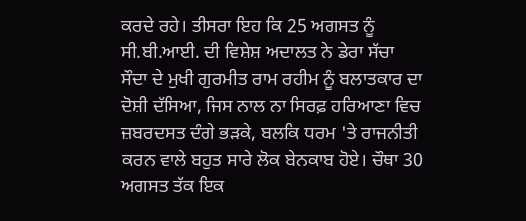ਕਰਦੇ ਰਹੇ। ਤੀਸਰਾ ਇਹ ਕਿ 25 ਅਗਸਤ ਨੂੰ ਸੀ.ਬੀ.ਆਈ. ਦੀ ਵਿਸ਼ੇਸ਼ ਅਦਾਲਤ ਨੇ ਡੇਰਾ ਸੱਚਾ ਸੌਦਾ ਦੇ ਮੁਖੀ ਗੁਰਮੀਤ ਰਾਮ ਰਹੀਮ ਨੂੰ ਬਲਾਤਕਾਰ ਦਾ ਦੋਸ਼ੀ ਦੱਸਿਆ, ਜਿਸ ਨਾਲ ਨਾ ਸਿਰਫ਼ ਹਰਿਆਣਾ ਵਿਚ ਜ਼ਬਰਦਸਤ ਦੰਗੇ ਭੜਕੇ, ਬਲਕਿ ਧਰਮ 'ਤੇ ਰਾਜਨੀਤੀ ਕਰਨ ਵਾਲੇ ਬਹੁਤ ਸਾਰੇ ਲੋਕ ਬੇਨਕਾਬ ਹੋਏ। ਚੌਥਾ 30 ਅਗਸਤ ਤੱਕ ਇਕ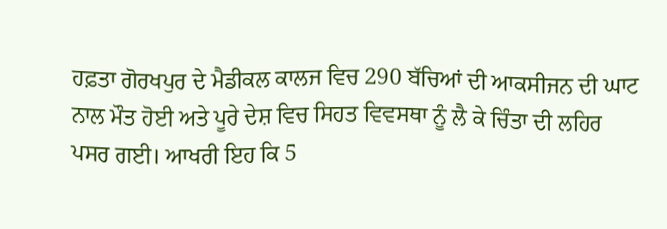ਹਫ਼ਤਾ ਗੋਰਖਪੁਰ ਦੇ ਮੈਡੀਕਲ ਕਾਲਜ ਵਿਚ 290 ਬੱਚਿਆਂ ਦੀ ਆਕਸੀਜਨ ਦੀ ਘਾਟ ਨਾਲ ਮੌਤ ਹੋਈ ਅਤੇ ਪੂਰੇ ਦੇਸ਼ ਵਿਚ ਸਿਹਤ ਵਿਵਸਥਾ ਨੂੰ ਲੈ ਕੇ ਚਿੰਤਾ ਦੀ ਲਹਿਰ ਪਸਰ ਗਈ। ਆਖਰੀ ਇਹ ਕਿ 5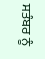ਸਤੰਬਰ ਨੂੰ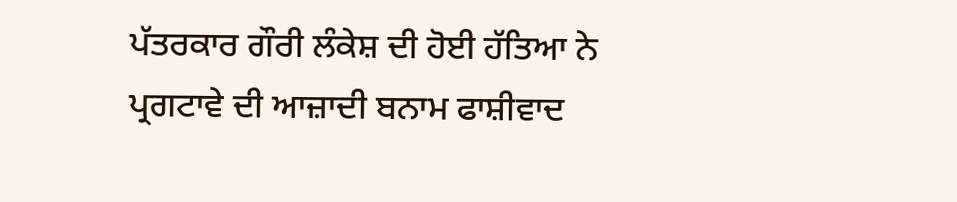ਪੱਤਰਕਾਰ ਗੌਰੀ ਲੰਕੇਸ਼ ਦੀ ਹੋਈ ਹੱਤਿਆ ਨੇ ਪ੍ਰਗਟਾਵੇ ਦੀ ਆਜ਼ਾਦੀ ਬਨਾਮ ਫਾਸ਼ੀਵਾਦ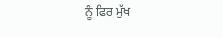ਨੂੰ ਫਿਰ ਮੁੱਖ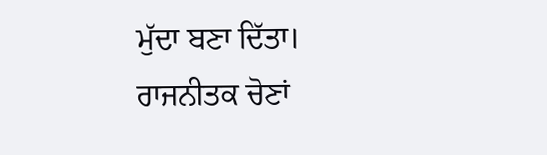ਮੁੱਦਾ ਬਣਾ ਦਿੱਤਾ।
ਰਾਜਨੀਤਕ ਚੋਣਾਂ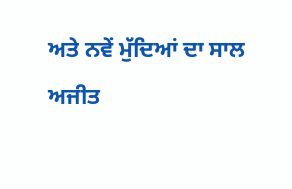ਅਤੇ ਨਵੇਂ ਮੁੱਦਿਆਂ ਦਾ ਸਾਲ
ਅਜੀਤ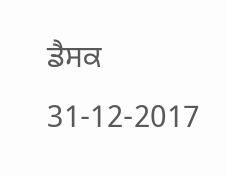ਡੈਸਕ
31-12-2017